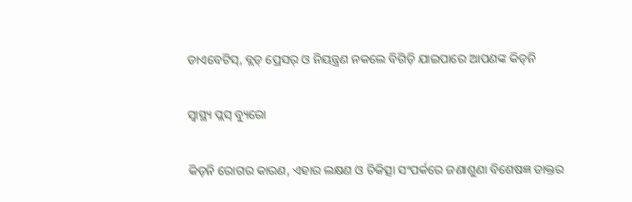ଡାଏବେଟିସ୍‌, ବ୍ଲଡ୍‌ ପ୍ରେସର୍‌ ଓ ନିୟନ୍ତ୍ରଣ ନକଲେ ବିଗିଡ଼ି ଯାଇପାରେ ଆପଣଙ୍କ କିଡ୍‌ନି

ସ୍ୱାସ୍ଥ୍ୟ ପ୍ଲସ୍ ବ୍ୟୁରୋ

କିଡ୍‌ନି ରୋଗର କାରଣ, ଏହାର ଲକ୍ଷଣ ଓ ଚିକିତ୍ସା ସଂପର୍କରେ ଜଣାଶୁଣା ବିଶେଷଜ୍ଞ ଡାକ୍ତର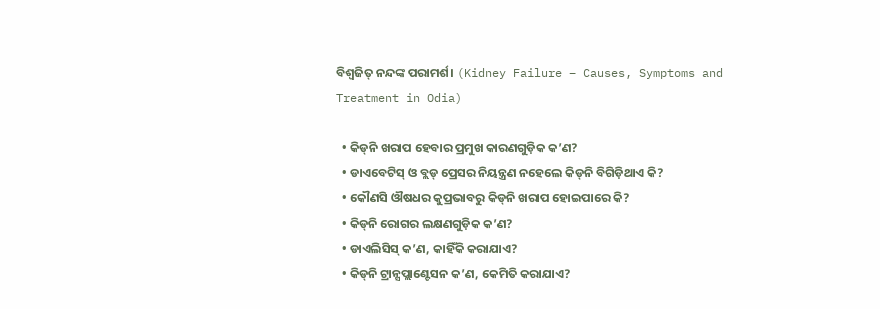ବିଶ୍ୱଜିତ୍‌ ନନ୍ଦଙ୍କ ପରାମର୍ଶ। (Kidney Failure – Causes, Symptoms and Treatment in Odia)

  • କିଡ୍‌ନି ଖରାପ ହେବାର ପ୍ରମୁଖ କାରଣଗୁଡ଼ିକ କ’ଣ?
  • ଡାଏବେଟିସ୍‌ ଓ ବ୍ଲଡ୍‌ ପ୍ରେସର ନିୟନ୍ତ୍ରଣ ନହେଲେ କିଡ୍‌ନି ବିଗିଡ଼ିଥାଏ କି?
  • କୌଣସି ଔଷଧର କୁପ୍ରଭାବରୁ କିଡ୍‌ନି ଖରାପ ହୋଇପାରେ କି?
  • କିଡ୍‌ନି ରୋଗର ଲକ୍ଷଣଗୁଡ଼ିକ କ’ଣ?
  • ଡାଏଲିସିସ୍‌ କ’ଣ, କାହିଁକି କରାଯାଏ?
  • କିଡ୍‌ନି ଟ୍ରାନ୍ସପ୍ଲାଣ୍ଟେସନ କ’ଣ, କେମିତି କରାଯାଏ?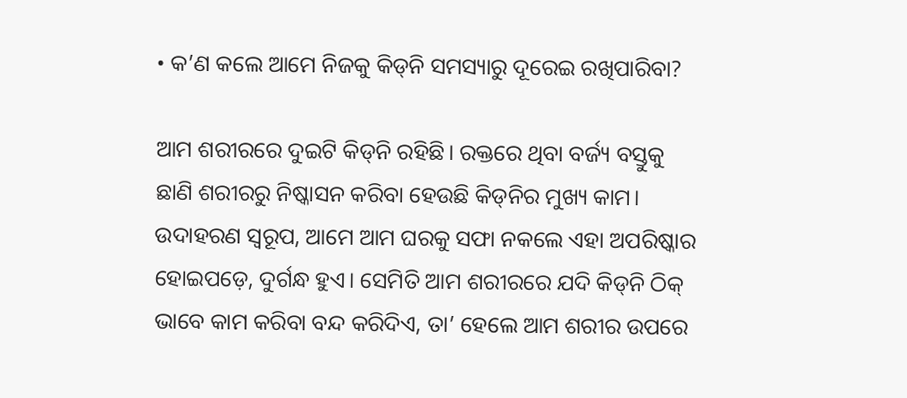• କ’ଣ କଲେ ଆମେ ନିଜକୁ କିଡ୍‌ନି ସମସ୍ୟାରୁ ଦୂରେଇ ରଖିପାରିବା?

ଆମ ଶରୀରରେ ଦୁଇଟି କିଡ୍‌ନି ରହିଛି। ରକ୍ତରେ ଥିବା ବର୍ଜ୍ୟ ବସ୍ତୁକୁ ଛାଣି ଶରୀରରୁ ନିଷ୍କାସନ କରିବା ହେଉଛି କିଡ୍‌ନିର ମୁଖ୍ୟ କାମ। ଉଦାହରଣ ସ୍ୱରୂପ, ଆମେ ଆମ ଘରକୁ ସଫା ନକଲେ ଏହା ଅପରିଷ୍କାର ହୋଇପଡ଼େ, ଦୁର୍ଗନ୍ଧ ହୁଏ। ସେମିତି ଆମ ଶରୀରରେ ଯଦି କିଡ୍‌ନି ଠିକ୍ ଭାବେ କାମ କରିବା ବନ୍ଦ କରିଦିଏ, ତା’ ହେଲେ ଆମ ଶରୀର ଉପରେ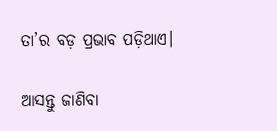ତା’ର ବଡ଼ ପ୍ରଭାବ ପଡ଼ିଥାଏ।

ଆସନ୍ତୁ ଜାଣିବା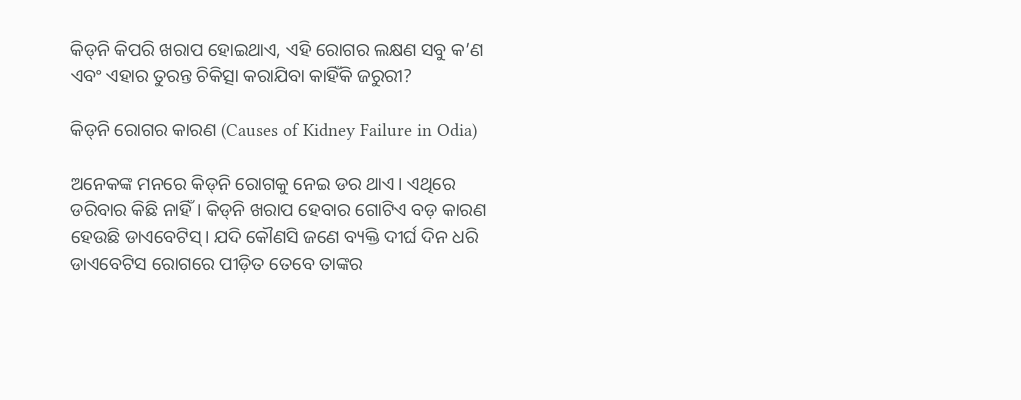କିଡ୍‌ନି କିପରି ଖରାପ ହୋଇଥାଏ, ଏହି ରୋଗର ଲକ୍ଷଣ ସବୁ କ’ଣ ଏବଂ ଏହାର ତୁରନ୍ତ ଚିକିତ୍ସା କରାଯିବା କାହିଁକି ଜରୁରୀ?

କିଡ୍‌ନି ରୋଗର କାରଣ (Causes of Kidney Failure in Odia)

ଅନେକଙ୍କ ମନରେ କିଡ୍‌ନି ରୋଗକୁ ନେଇ ଡର ଥାଏ। ଏଥିରେ ଡରିବାର କିଛି ନାହିଁ। କିଡ୍‌ନି ଖରାପ ହେବାର ଗୋଟିଏ ବଡ଼ କାରଣ ହେଉଛି ଡାଏବେଟିସ୍। ଯଦି କୌଣସି ଜଣେ ବ୍ୟକ୍ତି ଦୀର୍ଘ ଦିନ ଧରି  ଡାଏବେଟିସ ରୋଗରେ ପୀଡ଼ିତ ତେବେ ତାଙ୍କର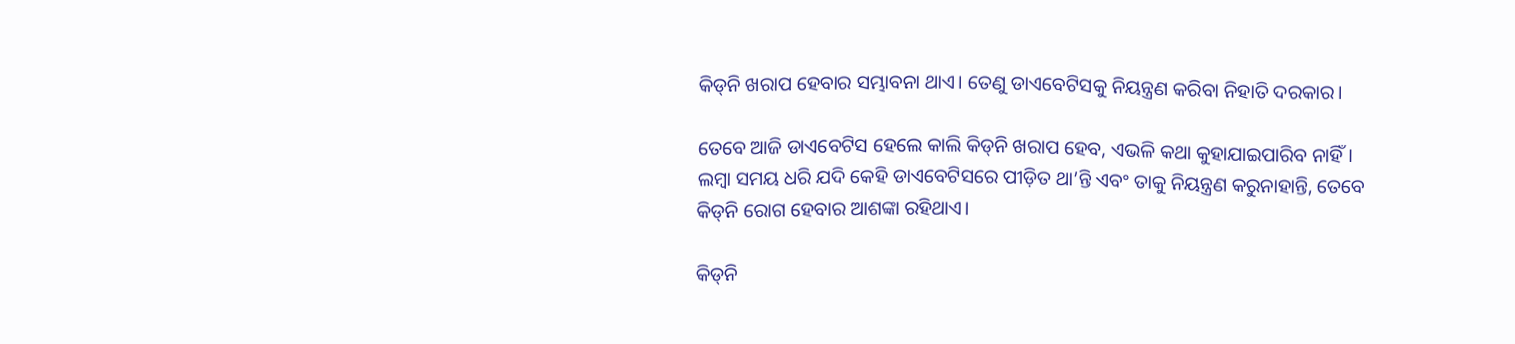କିଡ୍‌ନି ଖରାପ ହେବାର ସମ୍ଭାବନା ଥାଏ। ତେଣୁ ଡାଏବେଟିସକୁ ନିୟନ୍ତ୍ରଣ କରିବା ନିହାତି ଦରକାର।

ତେବେ ଆଜି ଡାଏବେଟିସ ହେଲେ କାଲି କିଡ୍‌ନି ଖରାପ ହେବ, ଏଭଳି କଥା କୁହାଯାଇପାରିବ ନାହିଁ। ଲମ୍ବା ସମୟ ଧରି ଯଦି କେହି ଡାଏବେଟିସରେ ପୀଡ଼ିତ ଥା’ନ୍ତି ଏବଂ ତାକୁ ନିୟନ୍ତ୍ରଣ କରୁନାହାନ୍ତି, ତେବେ କିଡ୍‌ନି ରୋଗ ହେବାର ଆଶଙ୍କା ରହିଥାଏ।

କିଡ୍‌ନି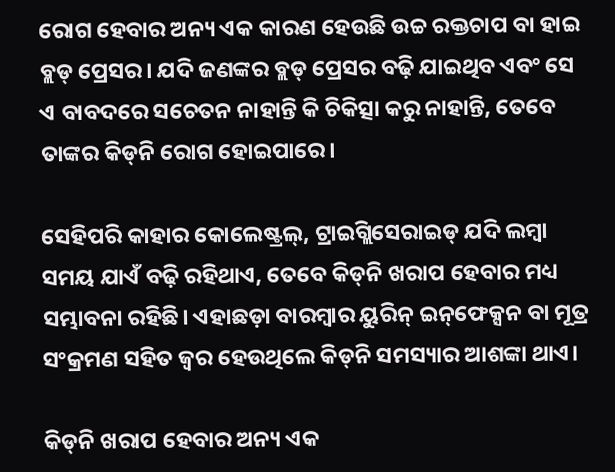ରୋଗ ହେବାର ଅନ୍ୟ ଏକ କାରଣ ହେଉଛି ଉଚ୍ଚ ରକ୍ତଚାପ ବା ହାଇ ବ୍ଲଡ୍‌ ପ୍ରେସର। ଯଦି ଜଣଙ୍କର ବ୍ଲଡ୍‌ ପ୍ରେସର ବଢ଼ି ଯାଇଥିବ ଏବଂ ସେ ଏ ବାବଦରେ ସଚେତନ ନାହାନ୍ତି କି ଚିକିତ୍ସା କରୁ ନାହାନ୍ତି, ତେବେ ତାଙ୍କର କିଡ୍‌ନି ରୋଗ ହୋଇପାରେ।

ସେହିପରି କାହାର କୋଲେଷ୍ଟ୍ରଲ୍, ଟ୍ରାଇଗ୍ଲିସେରାଇଡ୍ ଯଦି ଲମ୍ବା ସମୟ ଯାଏଁ ବଢ଼ି ରହିଥାଏ, ତେବେ କିଡ୍‌ନି ଖରାପ ହେବାର ମଧ୍ୟ ସମ୍ଭାବନା ରହିଛି। ଏହାଛଡ଼ା ବାରମ୍ବାର ୟୁରିନ୍ ଇନ୍‌ଫେକ୍ସନ ବା ମୂତ୍ର ସଂକ୍ରମଣ ସହିତ ଜ୍ୱର ହେଉଥିଲେ କିଡ୍‌ନି ସମସ୍ୟାର ଆଶଙ୍କା ଥାଏ।

କିଡ୍‌ନି ଖରାପ ହେବାର ଅନ୍ୟ ଏକ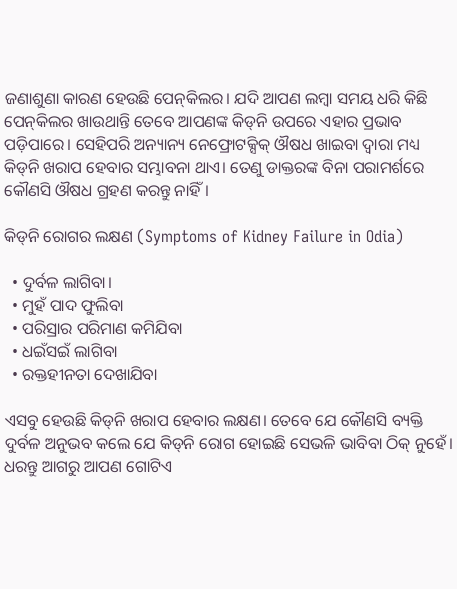ଜଣାଶୁଣା କାରଣ ହେଉଛି ପେନ୍‌କିଲର। ଯଦି ଆପଣ ଲମ୍ବା ସମୟ ଧରି କିଛି ପେନ୍‌କିଲର ଖାଉଥାନ୍ତି ତେବେ ଆପଣଙ୍କ କିଡ୍‌ନି ଉପରେ ଏହାର ପ୍ରଭାବ ପଡ଼ିପାରେ। ସେହିପରି ଅନ୍ୟାନ୍ୟ ନେଫ୍ରୋଟକ୍ସିକ୍ ଔଷଧ ଖାଇବା ଦ୍ୱାରା ମଧ୍ୟ କିଡ୍‌ନି ଖରାପ ହେବାର ସମ୍ଭାବନା ଥାଏ। ତେଣୁ ଡାକ୍ତରଙ୍କ ବିନା ପରାମର୍ଶରେ କୌଣସି ଔଷଧ ଗ୍ରହଣ କରନ୍ତୁ ନାହିଁ।

କିଡ୍‌ନି ରୋଗର ଲକ୍ଷଣ (Symptoms of Kidney Failure in Odia)

  • ଦୁର୍ବଳ ଲାଗିବା।
  • ମୁହଁ ପାଦ ଫୁଲିବା
  • ପରିସ୍ରାର ପରିମାଣ କମିଯିବା
  • ଧଇଁସଇଁ ଲାଗିବା
  • ରକ୍ତହୀନତା ଦେଖାଯିବା

ଏସବୁ ହେଉଛି କିଡ୍‌ନି ଖରାପ ହେବାର ଲକ୍ଷଣ। ତେବେ ଯେ କୌଣସି ବ୍ୟକ୍ତି ଦୁର୍ବଳ ଅନୁଭବ କଲେ ଯେ କିଡ୍‌ନି ରୋଗ ହୋଇଛି ସେଭଳି ଭାବିବା ଠିକ୍‌ ନୁହେଁ। ଧରନ୍ତୁ ଆଗରୁ ଆପଣ ଗୋଟିଏ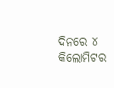ଦିନରେ ୪ କିଲୋମିଟର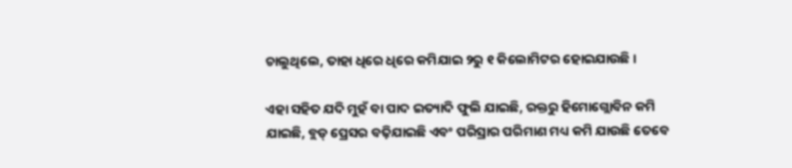ଚାଲୁଥିଲେ, ତାହା ଧିରେ ଧିରେ କମିଯାଇ ୨ରୁ ୧ କିଲୋମିଟର ହୋଇଯାଉଛି।

ଏହା ସହିତ ଯଦି ମୁହଁ ବା ପାଦ ଇତ୍ୟାଦି ଫୁଲି ଯାଇଛି, ରକ୍ତରୁ ହିମୋଗ୍ଲୋବିନ କମି ଯାଇଛି, ବ୍ଲଡ୍‌ ପ୍ରେସର ବଢ଼ିଯାଇଛି ଏବଂ ପରିସ୍ରାର ପରିମାଣ ମଧ୍ୟ କମି ଯାଉଛି ତେବେ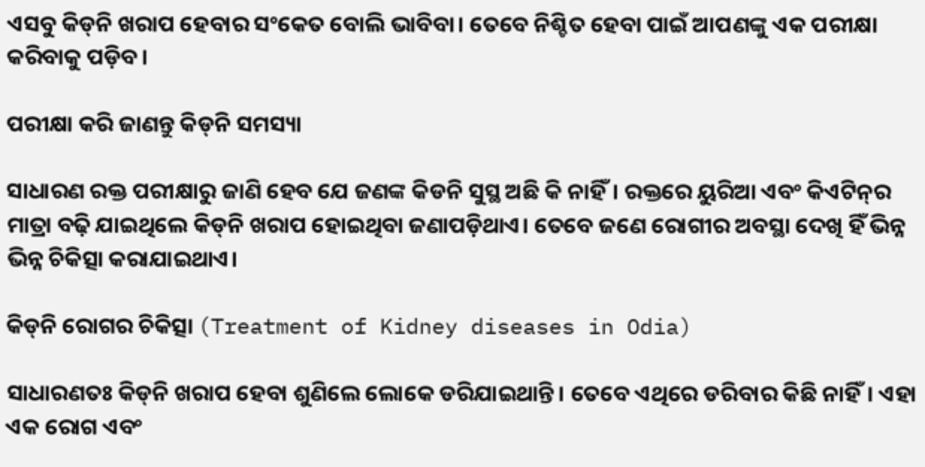ଏସବୁ କିଡ୍‌ନି ଖରାପ ହେବାର ସଂକେତ ବୋଲି ଭାବିବା। ତେବେ ନିଶ୍ଚିତ ହେବା ପାଇଁ ଆପଣଙ୍କୁ ଏକ ପରୀକ୍ଷା କରିବାକୁ ପଡ଼ିବ।

ପରୀକ୍ଷା କରି ଜାଣନ୍ତୁ କିଡ୍‌ନି ସମସ୍ୟା

ସାଧାରଣ ରକ୍ତ ପରୀକ୍ଷାରୁ ଜାଣି ହେବ ଯେ ଜଣଙ୍କ କିଡନି ସୁସ୍ଥ ଅଛି କି ନାହିଁ। ରକ୍ତରେ ୟୁରିଆ ଏବଂ କିଏଟିନ୍‌ର ମାତ୍ରା ବଢ଼ି ଯାଇଥିଲେ କିଡ୍‌ନି ଖରାପ ହୋଇଥିବା ଜଣାପଡ଼ିଥାଏ। ତେବେ ଜଣେ ରୋଗୀର ଅବସ୍ଥା ଦେଖି ହିଁ ଭିନ୍ନ ଭିନ୍ନ ଚିକିତ୍ସା କରାଯାଇଥାଏ।

କିଡ୍‌ନି ରୋଗର ଚିକିତ୍ସା (Treatment of Kidney diseases in Odia)

ସାଧାରଣତଃ କିଡ୍‌ନି ଖରାପ ହେବା ଶୁଣିଲେ ଲୋକେ ଡରିଯାଇଥାନ୍ତି। ତେବେ ଏଥିରେ ଡରିବାର କିଛି ନାହିଁ। ଏହା ଏକ ରୋଗ ଏବଂ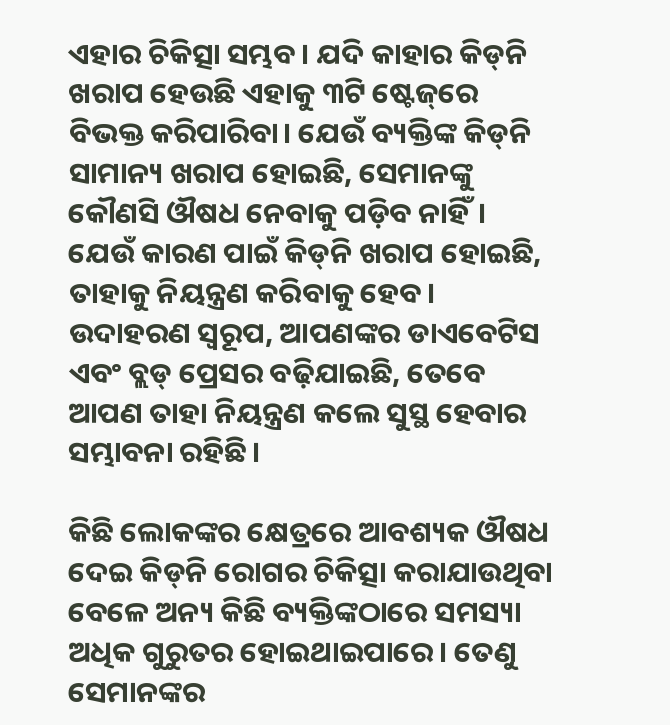ଏହାର ଚିକିତ୍ସା ସମ୍ଭବ। ଯଦି କାହାର କିଡ୍‌ନି ଖରାପ ହେଉଛି ଏହାକୁ ୩ଟି ଷ୍ଟେଜ୍‌ରେ ବିଭକ୍ତ କରିପାରିବା। ଯେଉଁ ବ୍ୟକ୍ତିଙ୍କ କିଡ୍‌ନି ସାମାନ୍ୟ ଖରାପ ହୋଇଛି, ସେମାନଙ୍କୁ କୌଣସି ଔଷଧ ନେବାକୁ ପଡ଼ିବ ନାହିଁ। ଯେଉଁ କାରଣ ପାଇଁ କିଡ୍‌ନି ଖରାପ ହୋଇଛି, ତାହାକୁ ନିୟନ୍ତ୍ରଣ କରିବାକୁ ହେବ। ଉଦାହରଣ ସ୍ୱରୂପ, ଆପଣଙ୍କର ଡାଏବେଟିସ ଏବଂ ବ୍ଲଡ୍‌ ପ୍ରେସର ବଢ଼ିଯାଇଛି, ତେବେ ଆପଣ ତାହା ନିୟନ୍ତ୍ରଣ କଲେ ସୁସ୍ଥ ହେବାର ସମ୍ଭାବନା ରହିଛି।

କିଛି ଲୋକଙ୍କର କ୍ଷେତ୍ରରେ ଆବଶ୍ୟକ ଔଷଧ ଦେଇ କିଡ୍‌ନି ରୋଗର ଚିକିତ୍ସା କରାଯାଉଥିବା ବେଳେ ଅନ୍ୟ କିଛି ବ୍ୟକ୍ତିଙ୍କଠାରେ ସମସ୍ୟା ଅଧିକ ଗୁରୁତର ହୋଇଥାଇପାରେ। ତେଣୁ ସେମାନଙ୍କର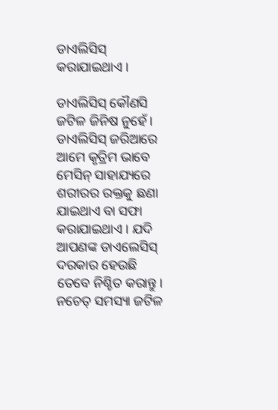ଡାଏଲିସିସ୍‌ କରାଯାଇଥାଏ।

ଡାଏଲିସିସ୍‌ କୌଣସି ଜଟିଳ ଜିନିଷ ନୁହେଁ। ଡାଏଲିସିସ୍‌ ଜରିଆରେ ଆମେ କୃତ୍ରିମ ଭାବେ ମେସିନ୍ ସାହାଯ୍ୟରେ ଶରୀରର ରକ୍ତକୁ ଛଣା ଯାଇଥାଏ ବା ସଫା କରାଯାଇଥାଏ। ଯଦି ଆପଣଙ୍କ ଡାଏଲେସିସ୍ ଦରକାର ହେଉଛି ତେବେ ନିଶ୍ଚିତ କରାନ୍ତୁ। ନଚେତ୍ ସମସ୍ୟା ଜଟିଳ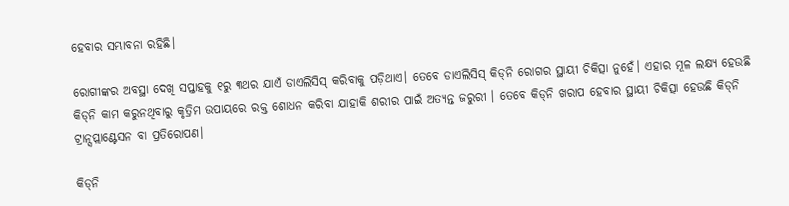ହେବାର ସମ୍ଭାବନା ରହିଛି।

ରୋଗୀଙ୍କର ଅବସ୍ଥା ଦେଖି ସପ୍ତାହକୁ ୧ରୁ ୩ଥର ଯାଏଁ ଡାଏଲିସିସ୍ କରିବାକୁ ପଡ଼ିଥାଏ। ତେବେ ଡାଏଲିସିସ୍ କିଡ୍‌ନି ରୋଗର ସ୍ଥାୟୀ ଚିକିତ୍ସା ନୁହେଁ। ଏହାର ମୂଳ ଲକ୍ଷ୍ୟ ହେଉଛି କିଡ୍‌ନି କାମ କରୁନଥିବାରୁ କୃତ୍ରିମ ଉପାୟରେ ରକ୍ତ ଶୋଧନ କରିବା ଯାହାକି ଶରୀର ପାଇଁ ଅତ୍ୟନ୍ତ ଜରୁରୀ । ତେବେ କିଡ୍‌ନି ଖରାପ ହେବାର ସ୍ଥାୟୀ ଚିକିତ୍ସା ହେଉଛି କିଡ୍‌ନି ଟ୍ରାନ୍ସପ୍ଲାଣ୍ଟେସନ ବା ପ୍ରତିରୋପଣ।

କିଡ୍‌ନି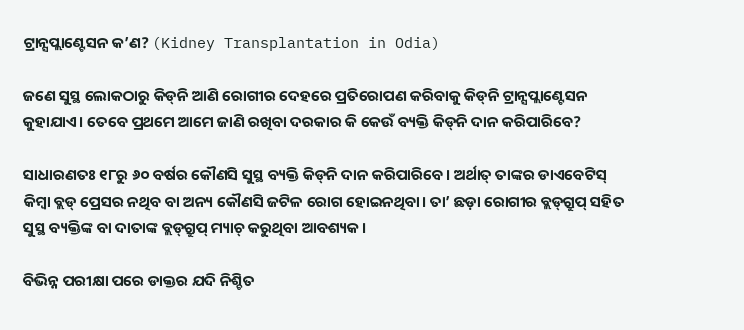ଟ୍ରାନ୍ସପ୍ଲାଣ୍ଟେସନ କ’ଣ? (Kidney Transplantation in Odia)

ଜଣେ ସୁସ୍ଥ ଲୋକଠାରୁ କିଡ୍‌ନି ଆଣି ରୋଗୀର ଦେହରେ ପ୍ରତିରୋପଣ କରିବାକୁ କିଡ୍‌ନି ଟ୍ରାନ୍ସପ୍ଲାଣ୍ଟେସନ କୁହାଯାଏ। ତେବେ ପ୍ରଥମେ ଆମେ ଜାଣି ରଖିବା ଦରକାର କି କେଉଁ ବ୍ୟକ୍ତି କିଡ୍‌ନି ଦାନ କରିପାରିବେ?

ସାଧାରଣତଃ ୧୮ରୁ ୬୦ ବର୍ଷର କୌଣସି ସୁସ୍ଥ ବ୍ୟକ୍ତି କିଡ୍‌ନି ଦାନ କରିପାରିବେ। ଅର୍ଥାତ୍‌ ତାଙ୍କର ଡାଏବେଟିସ୍ କିମ୍ବା ବ୍ଲଡ୍‌ ପ୍ରେସର ନଥିବ ବା ଅନ୍ୟ କୌଣସି ଜଟିଳ ରୋଗ ହୋଇନଥିବା। ତା’ ଛଡ଼ା ରୋଗୀର ବ୍ଲଡ୍‌ଗ୍ରୁପ୍ ସହିତ ସୁସ୍ଥ ବ୍ୟକ୍ତିଙ୍କ ବା ଦାତାଙ୍କ ବ୍ଲଡ୍‌ଗ୍ରୁପ୍ ମ୍ୟାଚ୍‌ କରୁଥିବା ଆବଶ୍ୟକ।

ବିଭିନ୍ନ ପରୀକ୍ଷା ପରେ ଡାକ୍ତର ଯଦି ନିଶ୍ଚିତ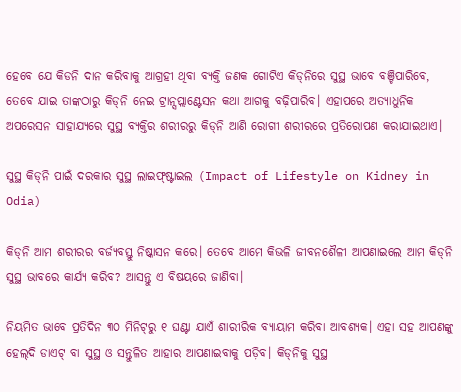ହେବେ ଯେ କିଡନି ଦାନ କରିବାକୁ ଆଗ୍ରହୀ ଥିବା ବ୍ୟକ୍ତି ଜଣକ ଗୋଟିଏ କିଡ୍‌ନିରେ ସୁସ୍ଥ ଭାବେ ବଞ୍ଚିପାରିବେ, ତେବେ ଯାଇ ତାଙ୍କଠାରୁ କିଡ୍‌ନି ନେଇ ଟ୍ରାନ୍ସପ୍ଲାଣ୍ଟେସନ କଥା ଆଗକୁ ବଢ଼ିପାରିବ। ଏହାପରେ ଅତ୍ୟାଧୁନିକ ଅପରେସନ ସାହାଯ୍ୟରେ ସୁସ୍ଥ ବ୍ୟକ୍ତିର ଶରୀରରୁ କିଡ୍‌ନି ଆଣି ରୋଗୀ ଶରୀରରେ ପ୍ରତିରୋପଣ କରାଯାଇଥାଏ।

ସୁସ୍ଥ କିଡ୍‌ନି ପାଇଁ ଦରକାର ସୁସ୍ଥ ଲାଇଫ୍‌ଷ୍ଟାଇଲ (Impact of Lifestyle on Kidney in Odia)

କିଡ୍‌ନି ଆମ ଶରୀରର ବର୍ଜ୍ୟବସ୍ତୁ ନିଷ୍କାସନ କରେ। ତେବେ ଆମେ କିଭଳି ଜୀବନଶୈଳୀ ଆପଣାଇଲେ ଆମ କିଡ୍‌ନି ସୁସ୍ଥ ଭାବରେ କାର୍ଯ୍ୟ କରିବ? ଆସନ୍ତୁ ଏ ବିଷୟରେ ଜାଣିବା।

ନିୟମିତ ଭାବେ ପ୍ରତିଦିନ ୩୦ ମିନିଟ୍‌ରୁ ୧ ଘଣ୍ଟା ଯାଏଁ ଶାରୀରିକ ବ୍ୟାୟାମ କରିବା ଆବଶ୍ୟକ। ଏହା ସହ ଆପଣଙ୍କୁ ହେଲ୍‌ଦି ଡାଏଟ୍‌ ବା ସୁସ୍ଥ ଓ ସନ୍ତୁଳିତ ଆହାର ଆପଣାଇବାକୁ ପଡ଼ିବ। କିଡ୍‌ନିକୁ ସୁସ୍ଥ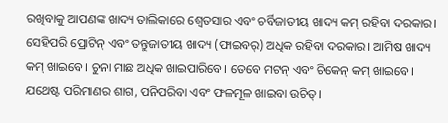ରଖିବାକୁ ଆପଣଙ୍କ ଖାଦ୍ୟ ତାଲିକାରେ ଶ୍ୱେତସାର ଏବଂ ଚର୍ବିଜାତୀୟ ଖାଦ୍ୟ କମ୍ ରହିବା ଦରକାର। ସେହିପରି ପ୍ରୋଟିନ୍ ଏବଂ ତନ୍ତୁଜାତୀୟ ଖାଦ୍ୟ (ଫାଇବର୍) ଅଧିକ ରହିବା ଦରକାର। ଆମିଷ ଖାଦ୍ୟ କମ୍‌ ଖାଇବେ। ଚୁନା ମାଛ ଅଧିକ ଖାଇପାରିବେ। ତେବେ ମଟନ୍ ଏବଂ ଚିକେନ୍ କମ୍‌ ଖାଇବେ। ଯଥେଷ୍ଟ ପରିମାଣର ଶାଗ, ପନିପରିବା ଏବଂ ଫଳମୂଳ ଖାଇବା ଉଚିତ୍।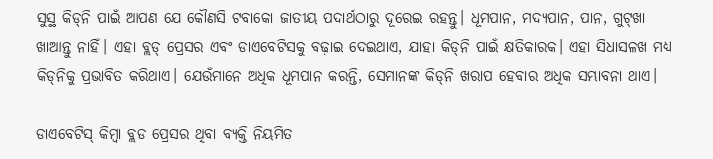ସୁସ୍ଥ କିଡ୍‌ନି ପାଇଁ ଆପଣ ଯେ କୌଣସି ଟବାକୋ ଜାତୀୟ ପଦାର୍ଥଠାରୁ ଦୂରେଇ ରହନ୍ତୁ। ଧୂମପାନ, ମଦ୍ୟପାନ, ପାନ, ଗୁଟ୍‌ଖା ଖାଆନ୍ତୁ ନାହିଁ। ଏହା ବ୍ଲଡ୍‌ ପ୍ରେସର ଏବଂ ଡାଏବେଟିସକୁ ବଢ଼ାଇ ଦେଇଥାଏ, ଯାହା କିଡ୍‌ନି ପାଇଁ କ୍ଷତିକାରକ। ଏହା ସିଧାସଳଖ ମଧ୍ୟ କିଡ୍‌ନିକୁ ପ୍ରଭାବିତ କରିଥାଏ। ଯେଉଁମାନେ ଅଧିକ ଧୂମପାନ କରନ୍ତି, ସେମାନଙ୍କ କିଡ୍‌ନି ଖରାପ ହେବାର ଅଧିକ ସମ୍ଭାବନା ଥାଏ।

ଡାଏବେଟିସ୍ କିମ୍ବା ବ୍ଲଡ ପ୍ରେସର ଥିବା ବ୍ୟକ୍ତି ନିୟମିତ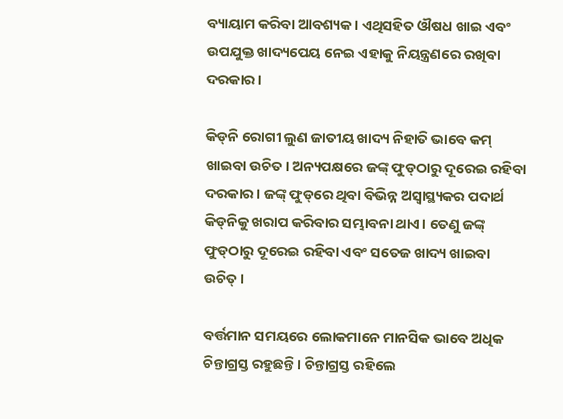ବ୍ୟାୟାମ କରିବା ଆବଶ୍ୟକ। ଏଥିସହିତ ଔଷଧ ଖାଇ ଏବଂ ଉପଯୁକ୍ତ ଖାଦ୍ୟପେୟ ନେଇ ଏହାକୁ ନିୟନ୍ତ୍ରଣରେ ରଖିବା ଦରକାର।

କିଡ୍‌ନି ରୋଗୀ ଲୁଣ ଜାତୀୟ ଖାଦ୍ୟ ନିହାତି ଭାବେ କମ୍‌ ଖାଇବା ଉଚିତ। ଅନ୍ୟପକ୍ଷରେ ଜଙ୍କ୍ ଫୁଡ୍‌ଠାରୁ ଦୂରେଇ ରହିବା ଦରକାର। ଜଙ୍କ୍‌ ଫୁଡ୍‌ରେ ଥିବା ବିଭିନ୍ନ ଅସ୍ୱାସ୍ଥ୍ୟକର ପଦାର୍ଥ କିଡ୍‌ନିକୁ ଖରାପ କରିବାର ସମ୍ଭାବନା ଥାଏ। ତେଣୁ ଜଙ୍କ୍‌ ଫୁଡ୍‌ଠାରୁ ଦୂରେଇ ରହିବା ଏବଂ ସତେଜ ଖାଦ୍ୟ ଖାଇବା ଉଚିତ୍।

ବର୍ତ୍ତମାନ ସମୟରେ ଲୋକମାନେ ମାନସିକ ଭାବେ ଅଧିକ ଚିନ୍ତାଗ୍ରସ୍ତ ରହୁଛନ୍ତି। ଚିନ୍ତାଗ୍ରସ୍ତ ରହିଲେ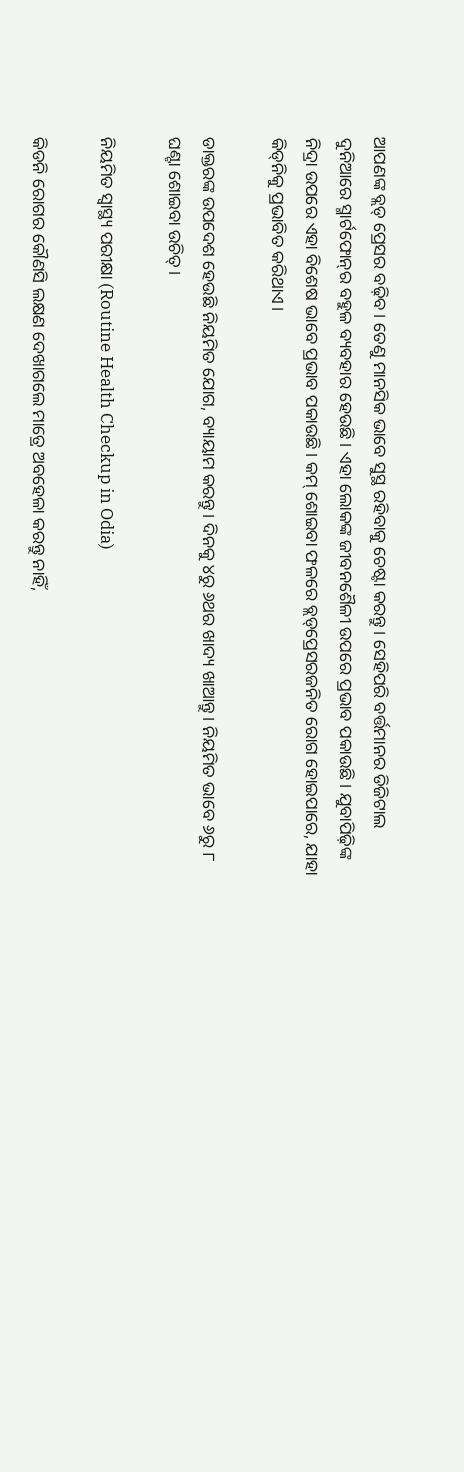ଆପଣଙ୍କ ବ୍ଲଡ୍‌ ପ୍ରେସର ବଢ଼ିବ। ତେଣୁ ମାନସିକ ଭାବେ ସୁସ୍ଥ ରହିବାକୁ ଚେଷ୍ଟା କରନ୍ତୁ। ସେହିପରି ବର୍ତ୍ତମାନର ଡିଜିଟାଲ ଦୁନିଆରେ ସ୍ମାର୍ଟଫୋନ୍‌ର ବହୁଳ ବ୍ୟବହାର ହେଉଛି। ଏହା ଲୋକଙ୍କ ଜୀବନଶୈଳୀ ଉପରେ ପ୍ରଭାବ ପକାଉଛି। ଯୁବାପିଢ଼ିଙ୍କ ନିଦ୍ରା ଉପରେ ଏହା ବିଶେଷ ଭାବେ ପ୍ରଭାବ ପକାଉଛି। କମ୍‌ ଶୋଇବା ଫଳରେ ବ୍ଲଡ୍‌ପ୍ରେସରଜନିତ ରୋଗ ହୋଇପାରେ, ଯାହା କିଡ୍‌ନିକୁ ପ୍ରଭାବିତ କରିଥାଏ।

ଡାକ୍ତରଙ୍କ ଉପଦେଶ ହେଉଛି ନିୟମିତ ଯୋଗ, ବ୍ୟାୟାମ କରନ୍ତୁ। ଦିନକୁ ୪ରୁ ୬ଥର ଖାଦ୍ୟ ଖାଆନ୍ତୁ। ନିୟମିତ ଭାବେ ୬ରୁ ୮ ଘଣ୍ଟା ଶୋଇବା ଉଚିତ୍।

ନିୟମିତ ସ୍ୱାସ୍ଥ୍ୟ ପରୀକ୍ଷା (Routine Health Checkup in Odia)

କିଡନି ରୋଗର କୌଣସି ଲକ୍ଷଣ ଦେଖାଗଲେ ମାତ୍ରେ ଅବହେଳା କରନ୍ତୁ ନାହିଁ,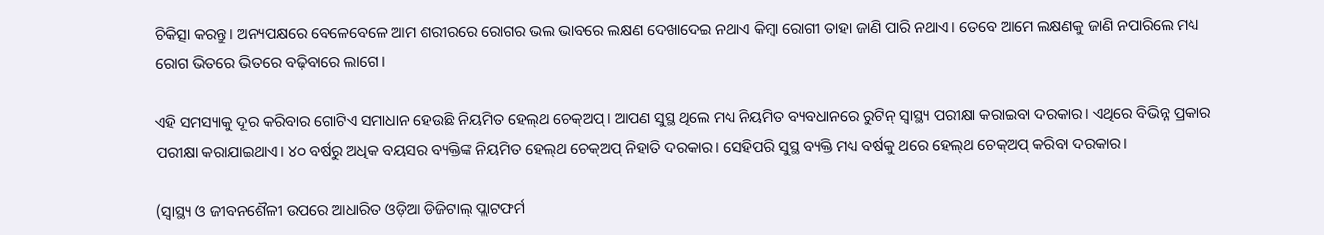ଚିକିତ୍ସା କରନ୍ତୁ। ଅନ୍ୟପକ୍ଷରେ ବେଳେବେଳେ ଆମ ଶରୀରରେ ରୋଗର ଭଲ ଭାବରେ ଲକ୍ଷଣ ଦେଖାଦେଇ ନଥାଏ କିମ୍ବା ରୋଗୀ ତାହା ଜାଣି ପାରି ନଥାଏ। ତେବେ ଆମେ ଲକ୍ଷଣକୁ ଜାଣି ନପାରିଲେ ମଧ୍ୟ ରୋଗ ଭିତରେ ଭିତରେ ବଢ଼ିବାରେ ଲାଗେ।

ଏହି ସମସ୍ୟାକୁ ଦୂର କରିବାର ଗୋଟିଏ ସମାଧାନ ହେଉଛି ନିୟମିତ ହେଲ୍‌ଥ ଚେକ୍‌ଅପ୍। ଆପଣ ସୁସ୍ଥ ଥିଲେ ମଧ୍ୟ ନିୟମିତ ବ୍ୟବଧାନରେ ରୁଟିନ୍ ସ୍ୱାସ୍ଥ୍ୟ ପରୀକ୍ଷା କରାଇବା ଦରକାର। ଏଥିରେ ବିଭିନ୍ନ ପ୍ରକାର ପରୀକ୍ଷା କରାଯାଇଥାଏ। ୪୦ ବର୍ଷରୁ ଅଧିକ ବୟସର ବ୍ୟକ୍ତିଙ୍କ ନିୟମିତ ହେଲ୍‌ଥ ଚେକ୍‌ଅପ୍ ନିହାତି ଦରକାର। ସେହିପରି ସୁସ୍ଥ ବ୍ୟକ୍ତି ମଧ୍ୟ ବର୍ଷକୁ ଥରେ ହେଲ୍‌ଥ ଚେକ୍‌ଅପ୍‌ କରିବା ଦରକାର।

(ସ୍ୱାସ୍ଥ୍ୟ ଓ ଜୀବନଶୈଳୀ ଉପରେ ଆଧାରିତ ଓଡ଼ିଆ ଡିଜିଟାଲ୍‌ ପ୍ଲାଟଫର୍ମ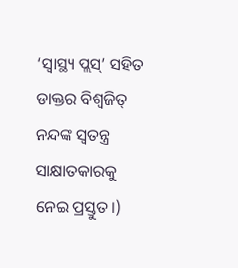‘ସ୍ୱାସ୍ଥ୍ୟ ପ୍ଲସ୍’ ସହିତ ଡାକ୍ତର ବିଶ୍ୱଜିତ୍‌ ନନ୍ଦଙ୍କ ସ୍ୱତନ୍ତ୍ର ସାକ୍ଷାତକାରକୁ ନେଇ ପ୍ରସ୍ତୁତ।)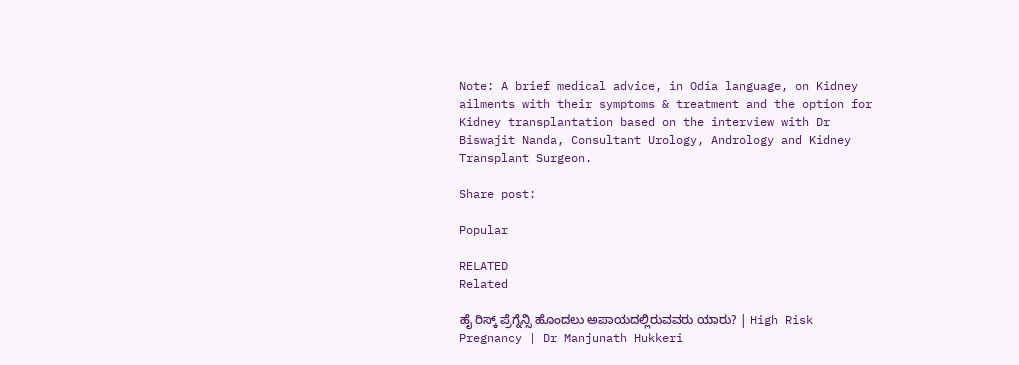Note: A brief medical advice, in Odia language, on Kidney ailments with their symptoms & treatment and the option for Kidney transplantation based on the interview with Dr Biswajit Nanda, Consultant Urology, Andrology and Kidney Transplant Surgeon.

Share post:

Popular

RELATED
Related

ಹೈ ರಿಸ್ಕ್ ಪ್ರೆಗ್ನೆನ್ಸಿ ಹೊಂದಲು ಅಪಾಯದಲ್ಲಿರುವವರು ಯಾರು? | High Risk Pregnancy | Dr Manjunath Hukkeri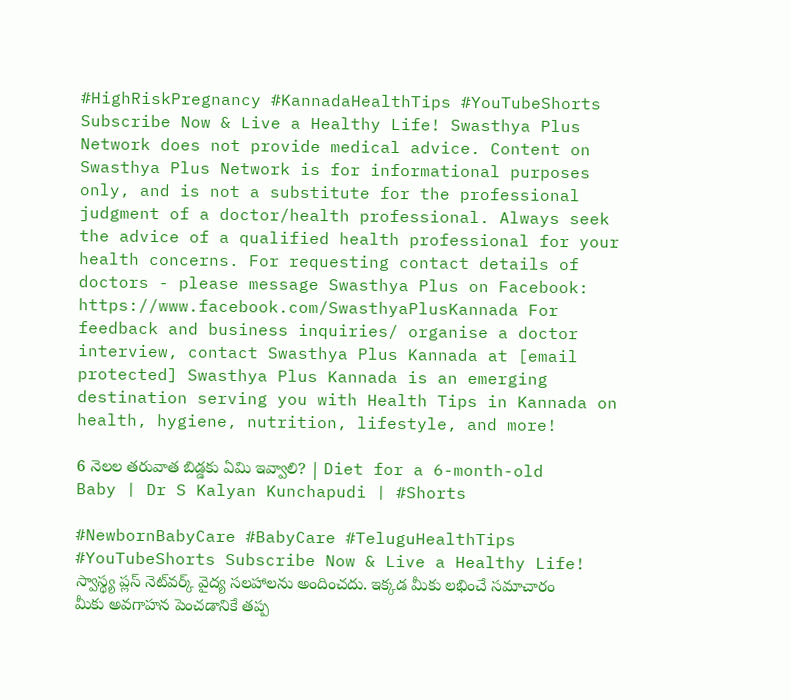#HighRiskPregnancy #KannadaHealthTips #YouTubeShorts Subscribe Now & Live a Healthy Life! Swasthya Plus Network does not provide medical advice. Content on Swasthya Plus Network is for informational purposes only, and is not a substitute for the professional judgment of a doctor/health professional. Always seek the advice of a qualified health professional for your health concerns. For requesting contact details of doctors - please message Swasthya Plus on Facebook: https://www.facebook.com/SwasthyaPlusKannada For feedback and business inquiries/ organise a doctor interview, contact Swasthya Plus Kannada at [email protected] Swasthya Plus Kannada is an emerging destination serving you with Health Tips in Kannada on health, hygiene, nutrition, lifestyle, and more!

6 నెలల తరువాత బిడ్డకు ఏమి ఇవ్వాలి? | Diet for a 6-month-old Baby | Dr S Kalyan Kunchapudi | #Shorts

#NewbornBabyCare #BabyCare #TeluguHealthTips #YouTubeShorts Subscribe Now & Live a Healthy Life! స్వాస్థ్య ప్లస్ నెట్‌వర్క్ వైద్య సలహాలను అందించదు. ఇక్కడ మీకు లభించే సమాచారం మీకు అవగాహన పెంచడానికే తప్ప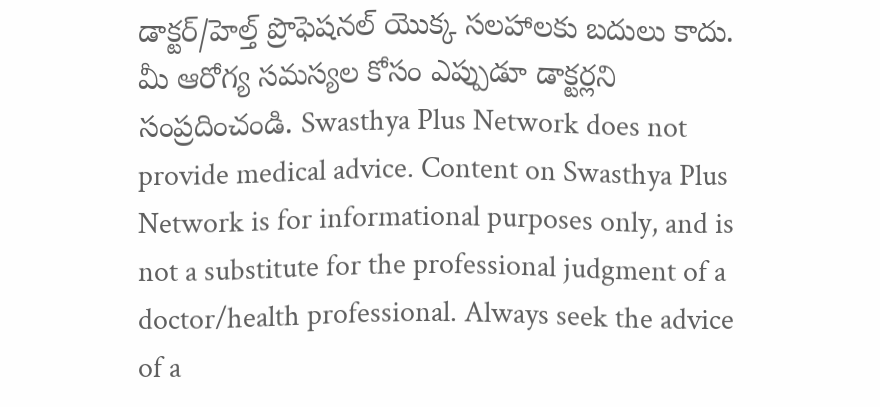డాక్టర్/హెల్త్ ప్రొఫెషనల్ యొక్క సలహాలకు బదులు కాదు. మీ ఆరోగ్య సమస్యల కోసం ఎప్పుడూ డాక్టర్లని సంప్రదించండి. Swasthya Plus Network does not provide medical advice. Content on Swasthya Plus Network is for informational purposes only, and is not a substitute for the professional judgment of a doctor/health professional. Always seek the advice of a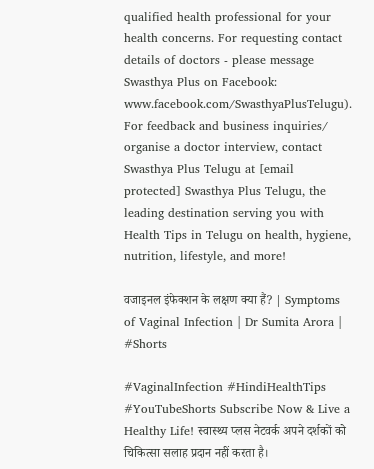qualified health professional for your health concerns. For requesting contact details of doctors - please message Swasthya Plus on Facebook: www.facebook.com/SwasthyaPlusTelugu). For feedback and business inquiries/ organise a doctor interview, contact Swasthya Plus Telugu at [email protected] Swasthya Plus Telugu, the leading destination serving you with Health Tips in Telugu on health, hygiene, nutrition, lifestyle, and more!

वजाइनल इंफेक्शन के लक्षण क्या हैं? | Symptoms of Vaginal Infection | Dr Sumita Arora | #Shorts

#VaginalInfection #HindiHealthTips #YouTubeShorts Subscribe Now & Live a Healthy Life! स्वास्थ्य प्लस नेटवर्क अपने दर्शकों को चिकित्सा सलाह प्रदान नहीं करता है।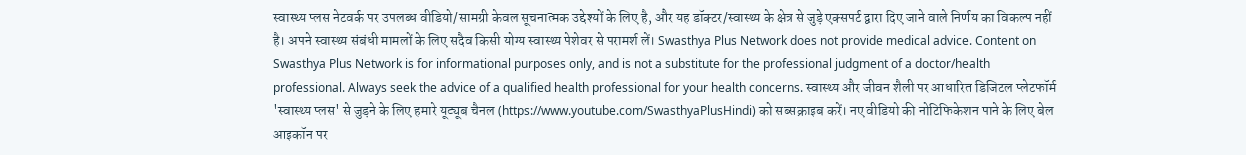स्वास्थ्य प्लस नेटवर्क पर उपलब्ध वीडियो/सामग्री केवल सूचनात्मक उद्देश्यों के लिए है, और यह डॉक्टर/स्वास्थ्य के क्षेत्र से जुड़े एक्सपर्ट द्वारा दिए जाने वाले निर्णय का विकल्प नहीं है। अपने स्वास्थ्य संबंधी मामलों के लिए सदैव किसी योग्य स्वास्थ्य पेशेवर से परामर्श लें। Swasthya Plus Network does not provide medical advice. Content on Swasthya Plus Network is for informational purposes only, and is not a substitute for the professional judgment of a doctor/health professional. Always seek the advice of a qualified health professional for your health concerns. स्वास्थ्य और जीवन शैली पर आधारित डिजिटल प्लेटफॉर्म 'स्वास्थ्य प्लस' से जुड़ने के लिए हमारे यूट्यूब चैनल (https://www.youtube.com/SwasthyaPlusHindi) को सब्सक्राइब करें। नए वीडियो की नोटिफिकेशन पाने के लिए बेल आइकॉन पर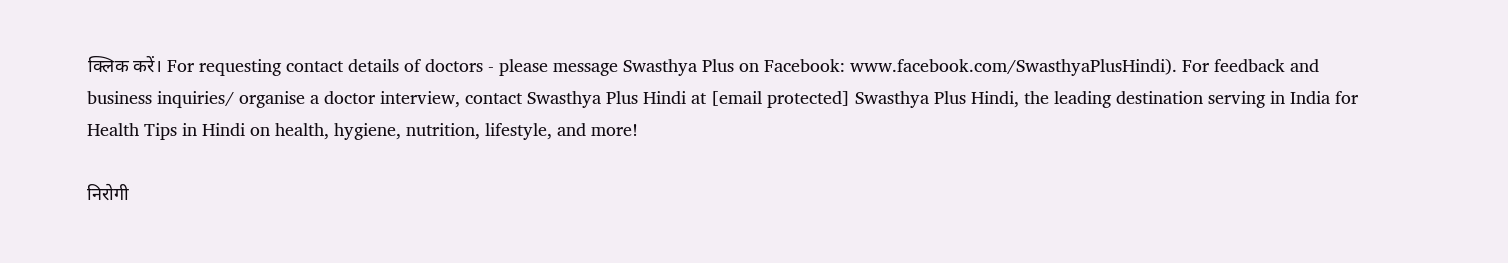क्लिक करें। For requesting contact details of doctors - please message Swasthya Plus on Facebook: www.facebook.com/SwasthyaPlusHindi). For feedback and business inquiries/ organise a doctor interview, contact Swasthya Plus Hindi at [email protected] Swasthya Plus Hindi, the leading destination serving in India for Health Tips in Hindi on health, hygiene, nutrition, lifestyle, and more!

निरोगी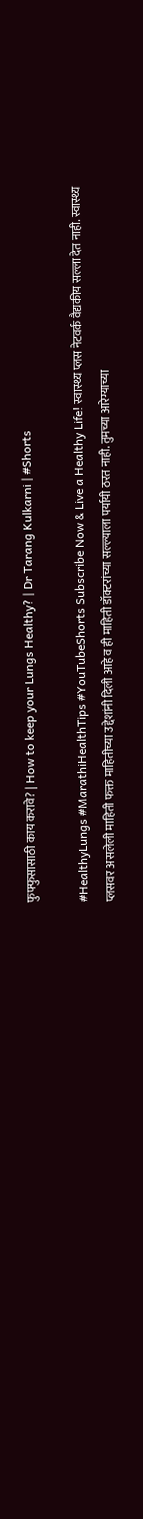फुफ्फुसासाठी काय करावे? | How to keep your Lungs Healthy? | Dr Tarang Kulkarni | #Shorts

#HealthyLungs #MarathiHealthTips #YouTubeShorts Subscribe Now & Live a Healthy Life! स्वास्थ्य प्लस नेटवर्क वैद्यकीय सल्ला देत नाही. स्वास्थ्य प्लसवर असलेली माहिती फक्त माहितीच्या उद्देशांनी दिली आहे व ही माहिती डॉक्टरांच्या सल्ल्याला पर्यायी ठरत नाही. तुमच्या आरेग्याच्या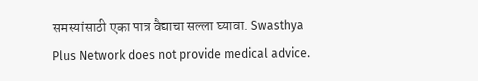समस्यांसाठी एका पात्र वैद्याचा सल्ला घ्यावा. Swasthya Plus Network does not provide medical advice.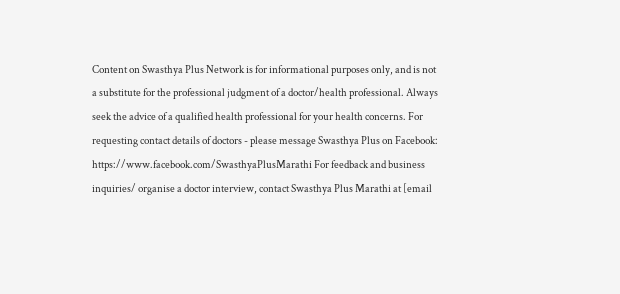Content on Swasthya Plus Network is for informational purposes only, and is not a substitute for the professional judgment of a doctor/health professional. Always seek the advice of a qualified health professional for your health concerns. For requesting contact details of doctors - please message Swasthya Plus on Facebook: https://www.facebook.com/SwasthyaPlusMarathi For feedback and business inquiries/ organise a doctor interview, contact Swasthya Plus Marathi at [email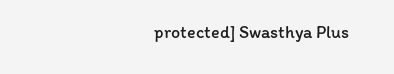protected] Swasthya Plus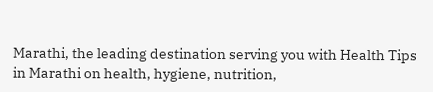Marathi, the leading destination serving you with Health Tips in Marathi on health, hygiene, nutrition,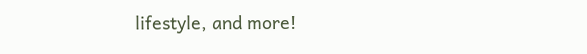lifestyle, and more!